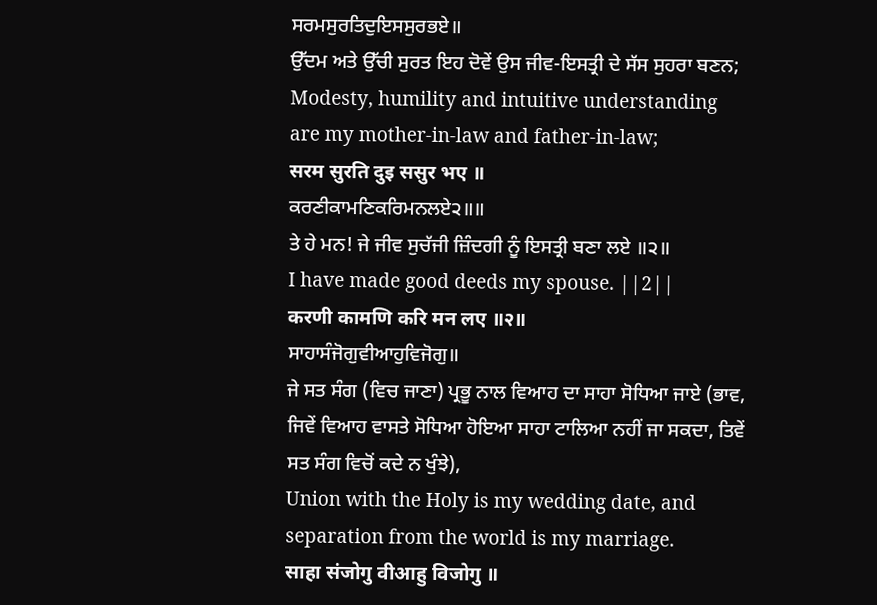ਸਰਮਸੁਰਤਿਦੁਇਸਸੁਰਭਏ॥
ਉੱਦਮ ਅਤੇ ਉੱਚੀ ਸੁਰਤ ਇਹ ਦੋਵੇਂ ਉਸ ਜੀਵ-ਇਸਤ੍ਰੀ ਦੇ ਸੱਸ ਸੁਹਰਾ ਬਣਨ;
Modesty, humility and intuitive understanding are my mother-in-law and father-in-law;
सरम सुरति दुइ ससुर भए ॥
ਕਰਣੀਕਾਮਣਿਕਰਿਮਨਲਏ੨॥॥
ਤੇ ਹੇ ਮਨ! ਜੇ ਜੀਵ ਸੁਚੱਜੀ ਜ਼ਿੰਦਗੀ ਨੂੰ ਇਸਤ੍ਰੀ ਬਣਾ ਲਏ ॥੨॥
I have made good deeds my spouse. ||2||
करणी कामणि करि मन लए ॥२॥
ਸਾਹਾਸੰਜੋਗੁਵੀਆਹੁਵਿਜੋਗੁ॥
ਜੇ ਸਤ ਸੰਗ (ਵਿਚ ਜਾਣਾ) ਪ੍ਰਭੂ ਨਾਲ ਵਿਆਹ ਦਾ ਸਾਹਾ ਸੋਧਿਆ ਜਾਏ (ਭਾਵ, ਜਿਵੇਂ ਵਿਆਹ ਵਾਸਤੇ ਸੋਧਿਆ ਹੋਇਆ ਸਾਹਾ ਟਾਲਿਆ ਨਹੀਂ ਜਾ ਸਕਦਾ, ਤਿਵੇਂ ਸਤ ਸੰਗ ਵਿਚੋਂ ਕਦੇ ਨ ਖੁੰਝੇ),
Union with the Holy is my wedding date, and separation from the world is my marriage.
साहा संजोगु वीआहु विजोगु ॥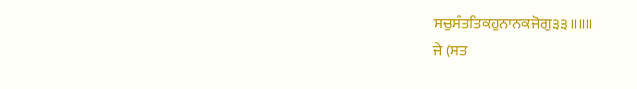ਸਚੁਸੰਤਤਿਕਹੁਨਾਨਕਜੋਗੁ੩੩॥॥॥
ਜੇ (ਸਤ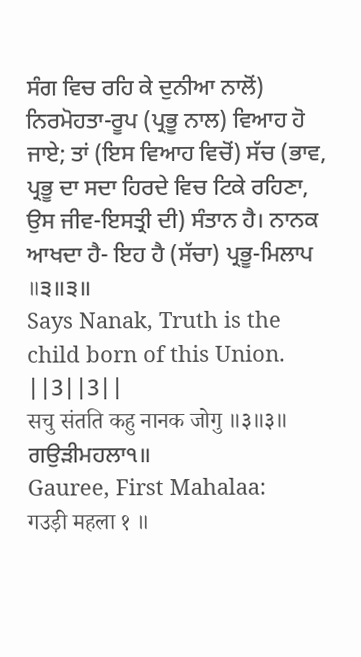ਸੰਗ ਵਿਚ ਰਹਿ ਕੇ ਦੁਨੀਆ ਨਾਲੋਂ) ਨਿਰਮੋਹਤਾ-ਰੂਪ (ਪ੍ਰਭੂ ਨਾਲ) ਵਿਆਹ ਹੋ ਜਾਏ; ਤਾਂ (ਇਸ ਵਿਆਹ ਵਿਚੋਂ) ਸੱਚ (ਭਾਵ, ਪ੍ਰਭੂ ਦਾ ਸਦਾ ਹਿਰਦੇ ਵਿਚ ਟਿਕੇ ਰਹਿਣਾ, ਉਸ ਜੀਵ-ਇਸਤ੍ਰੀ ਦੀ) ਸੰਤਾਨ ਹੈ। ਨਾਨਕ ਆਖਦਾ ਹੈ- ਇਹ ਹੈ (ਸੱਚਾ) ਪ੍ਰਭੂ-ਮਿਲਾਪ ॥੩॥੩॥
Says Nanak, Truth is the child born of this Union. ||3||3||
सचु संतति कहु नानक जोगु ॥३॥३॥
ਗਉੜੀਮਹਲਾ੧॥
Gauree, First Mahalaa:
गउड़ी महला १ ॥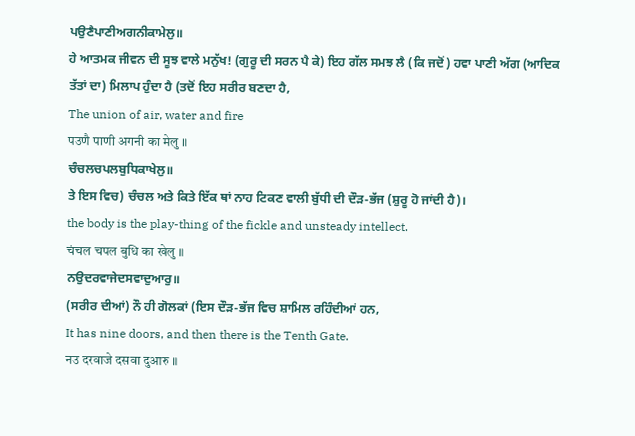ਪਉਣੈਪਾਣੀਅਗਨੀਕਾਮੇਲੁ॥
ਹੇ ਆਤਮਕ ਜੀਵਨ ਦੀ ਸੂਝ ਵਾਲੇ ਮਨੁੱਖ! (ਗੁਰੂ ਦੀ ਸਰਨ ਪੈ ਕੇ) ਇਹ ਗੱਲ ਸਮਝ ਲੈ (ਕਿ ਜਦੋਂ) ਹਵਾ ਪਾਣੀ ਅੱਗ (ਆਦਿਕ ਤੱਤਾਂ ਦਾ) ਮਿਲਾਪ ਹੁੰਦਾ ਹੈ (ਤਦੋਂ ਇਹ ਸਰੀਰ ਬਣਦਾ ਹੈ,
The union of air, water and fire
पउणै पाणी अगनी का मेलु ॥
ਚੰਚਲਚਪਲਬੁਧਿਕਾਖੇਲੁ॥
ਤੇ ਇਸ ਵਿਚ) ਚੰਚਲ ਅਤੇ ਕਿਤੇ ਇੱਕ ਥਾਂ ਨਾਹ ਟਿਕਣ ਵਾਲੀ ਬੁੱਧੀ ਦੀ ਦੌੜ-ਭੱਜ (ਸ਼ੁਰੂ ਹੋ ਜਾਂਦੀ ਹੈ)।
the body is the play-thing of the fickle and unsteady intellect.
चंचल चपल बुधि का खेलु ॥
ਨਉਦਰਵਾਜੇਦਸਵਾਦੁਆਰੁ॥
(ਸਰੀਰ ਦੀਆਂ) ਨੌ ਹੀ ਗੋਲਕਾਂ (ਇਸ ਦੌੜ-ਭੱਜ ਵਿਚ ਸ਼ਾਮਿਲ ਰਹਿੰਦੀਆਂ ਹਨ,
It has nine doors, and then there is the Tenth Gate.
नउ दरवाजे दसवा दुआरु ॥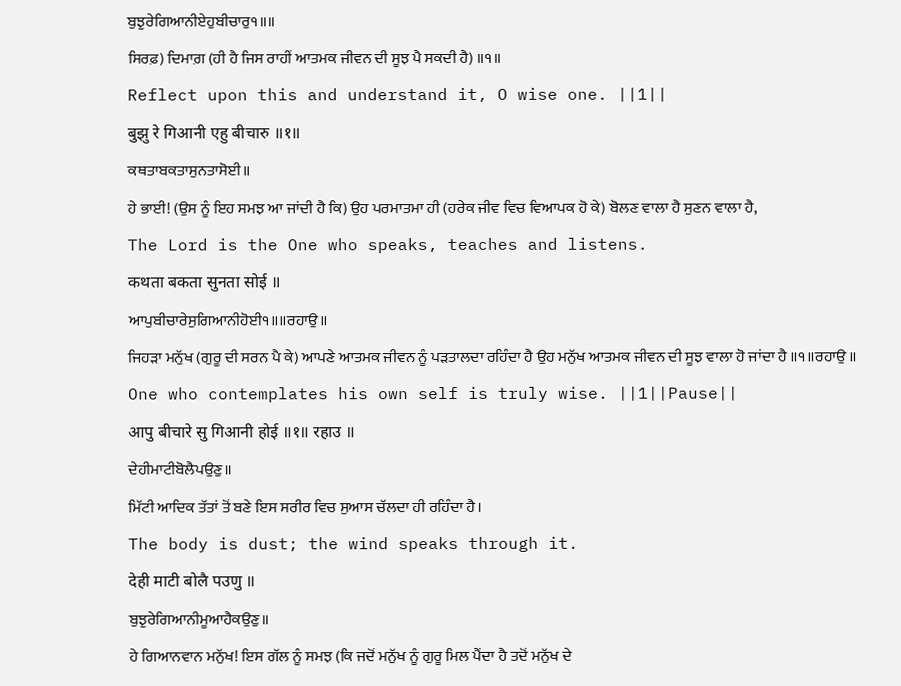ਬੁਝੁਰੇਗਿਆਨੀਏਹੁਬੀਚਾਰੁ੧॥॥
ਸਿਰਫ਼) ਦਿਮਾਗ਼ (ਹੀ ਹੈ ਜਿਸ ਰਾਹੀਂ ਆਤਮਕ ਜੀਵਨ ਦੀ ਸੂਝ ਪੈ ਸਕਦੀ ਹੈ) ॥੧॥
Reflect upon this and understand it, O wise one. ||1||
बुझु रे गिआनी एहु बीचारु ॥१॥
ਕਥਤਾਬਕਤਾਸੁਨਤਾਸੋਈ॥
ਹੇ ਭਾਈ! (ਉਸ ਨੂੰ ਇਹ ਸਮਝ ਆ ਜਾਂਦੀ ਹੈ ਕਿ) ਉਹ ਪਰਮਾਤਮਾ ਹੀ (ਹਰੇਕ ਜੀਵ ਵਿਚ ਵਿਆਪਕ ਹੋ ਕੇ) ਬੋਲਣ ਵਾਲਾ ਹੈ ਸੁਣਨ ਵਾਲਾ ਹੈ,
The Lord is the One who speaks, teaches and listens.
कथता बकता सुनता सोई ॥
ਆਪੁਬੀਚਾਰੇਸੁਗਿਆਨੀਹੋਈ੧॥॥ਰਹਾਉ॥
ਜਿਹੜਾ ਮਨੁੱਖ (ਗੁਰੂ ਦੀ ਸਰਨ ਪੈ ਕੇ) ਆਪਣੇ ਆਤਮਕ ਜੀਵਨ ਨੂੰ ਪੜਤਾਲਦਾ ਰਹਿੰਦਾ ਹੈ ਉਹ ਮਨੁੱਖ ਆਤਮਕ ਜੀਵਨ ਦੀ ਸੂਝ ਵਾਲਾ ਹੋ ਜਾਂਦਾ ਹੈ ॥੧॥ਰਹਾਉ ॥
One who contemplates his own self is truly wise. ||1||Pause||
आपु बीचारे सु गिआनी होई ॥१॥ रहाउ ॥
ਦੇਹੀਮਾਟੀਬੋਲੈਪਉਣੁ॥
ਮਿੱਟੀ ਆਦਿਕ ਤੱਤਾਂ ਤੋਂ ਬਣੇ ਇਸ ਸਰੀਰ ਵਿਚ ਸੁਆਸ ਚੱਲਦਾ ਹੀ ਰਹਿੰਦਾ ਹੈ।
The body is dust; the wind speaks through it.
देही माटी बोलै पउणु ॥
ਬੁਝੁਰੇਗਿਆਨੀਮੂਆਹੈਕਉਣੁ॥
ਹੇ ਗਿਆਨਵਾਨ ਮਨੁੱਖ! ਇਸ ਗੱਲ ਨੂੰ ਸਮਝ (ਕਿ ਜਦੋਂ ਮਨੁੱਖ ਨੂੰ ਗੁਰੂ ਮਿਲ ਪੈਂਦਾ ਹੈ ਤਦੋਂ ਮਨੁੱਖ ਦੇ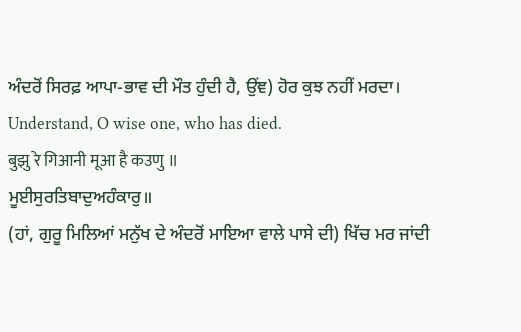ਅੰਦਰੋਂ ਸਿਰਫ਼ ਆਪਾ-ਭਾਵ ਦੀ ਮੌਤ ਹੁੰਦੀ ਹੈ, ਉਂਞ) ਹੋਰ ਕੁਝ ਨਹੀਂ ਮਰਦਾ।
Understand, O wise one, who has died.
बुझु रे गिआनी मूआ है कउणु ॥
ਮੂਈਸੁਰਤਿਬਾਦੁਅਹੰਕਾਰੁ॥
(ਹਾਂ, ਗੁਰੂ ਮਿਲਿਆਂ ਮਨੁੱਖ ਦੇ ਅੰਦਰੋਂ ਮਾਇਆ ਵਾਲੇ ਪਾਸੇ ਦੀ) ਖਿੱਚ ਮਰ ਜਾਂਦੀ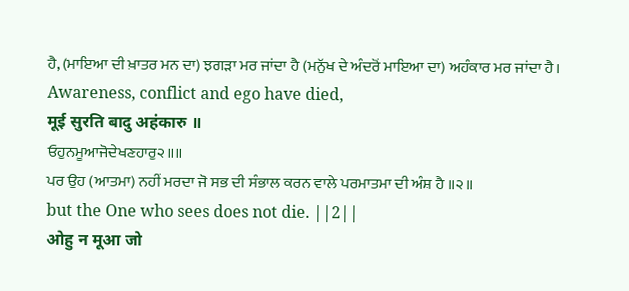ਹੈ, (ਮਾਇਆ ਦੀ ਖ਼ਾਤਰ ਮਨ ਦਾ) ਝਗੜਾ ਮਰ ਜਾਂਦਾ ਹੈ (ਮਨੁੱਖ ਦੇ ਅੰਦਰੋਂ ਮਾਇਆ ਦਾ) ਅਹੰਕਾਰ ਮਰ ਜਾਂਦਾ ਹੈ।
Awareness, conflict and ego have died,
मूई सुरति बादु अहंकारु ॥
ਓਹੁਨਮੂਆਜੋਦੇਖਣਹਾਰੁ੨॥॥
ਪਰ ਉਹ (ਆਤਮਾ) ਨਹੀਂ ਮਰਦਾ ਜੋ ਸਭ ਦੀ ਸੰਭਾਲ ਕਰਨ ਵਾਲੇ ਪਰਮਾਤਮਾ ਦੀ ਅੰਸ਼ ਹੈ ॥੨॥
but the One who sees does not die. ||2||
ओहु न मूआ जो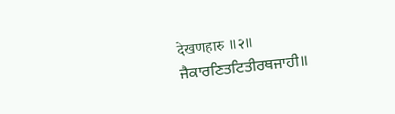देखणहारु ॥२॥
ਜੈਕਾਰਣਿਤਟਿਤੀਰਥਜਾਹੀ॥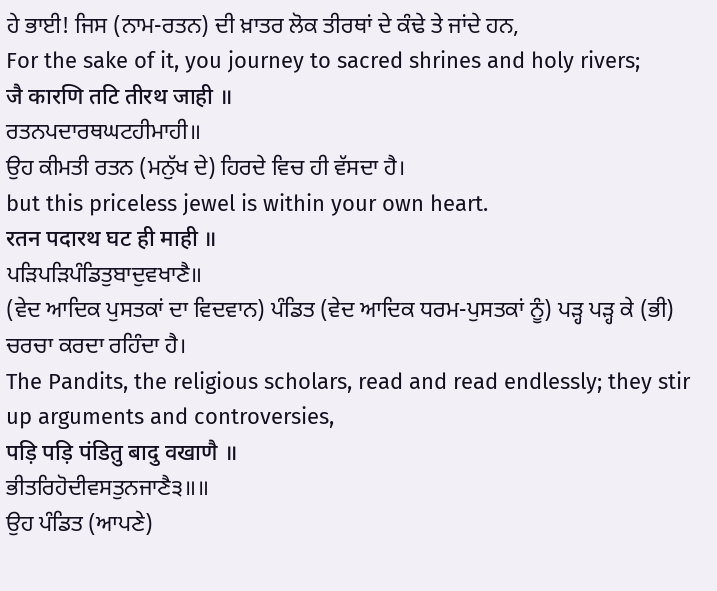ਹੇ ਭਾਈ! ਜਿਸ (ਨਾਮ-ਰਤਨ) ਦੀ ਖ਼ਾਤਰ ਲੋਕ ਤੀਰਥਾਂ ਦੇ ਕੰਢੇ ਤੇ ਜਾਂਦੇ ਹਨ,
For the sake of it, you journey to sacred shrines and holy rivers;
जै कारणि तटि तीरथ जाही ॥
ਰਤਨਪਦਾਰਥਘਟਹੀਮਾਹੀ॥
ਉਹ ਕੀਮਤੀ ਰਤਨ (ਮਨੁੱਖ ਦੇ) ਹਿਰਦੇ ਵਿਚ ਹੀ ਵੱਸਦਾ ਹੈ।
but this priceless jewel is within your own heart.
रतन पदारथ घट ही माही ॥
ਪੜਿਪੜਿਪੰਡਿਤੁਬਾਦੁਵਖਾਣੈ॥
(ਵੇਦ ਆਦਿਕ ਪੁਸਤਕਾਂ ਦਾ ਵਿਦਵਾਨ) ਪੰਡਿਤ (ਵੇਦ ਆਦਿਕ ਧਰਮ-ਪੁਸਤਕਾਂ ਨੂੰ) ਪੜ੍ਹ ਪੜ੍ਹ ਕੇ (ਭੀ) ਚਰਚਾ ਕਰਦਾ ਰਹਿੰਦਾ ਹੈ।
The Pandits, the religious scholars, read and read endlessly; they stir up arguments and controversies,
पड़ि पड़ि पंडितु बादु वखाणै ॥
ਭੀਤਰਿਹੋਦੀਵਸਤੁਨਜਾਣੈ੩॥॥
ਉਹ ਪੰਡਿਤ (ਆਪਣੇ)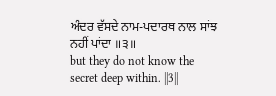ਅੰਦਰ ਵੱਸਦੇ ਨਾਮ-ਪਦਾਰਥ ਨਾਲ ਸਾਂਝ ਨਹੀਂ ਪਾਂਦਾ ॥੩॥
but they do not know the secret deep within. ||3||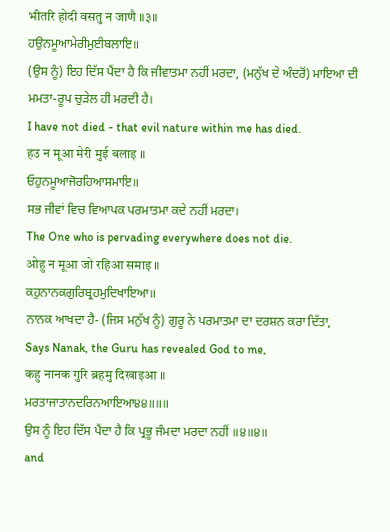भीतरि होदी वसतु न जाणै ॥३॥
ਹਉਨਮੂਆਮੇਰੀਮੁਈਬਲਾਇ॥
(ਉਸ ਨੂੰ) ਇਹ ਦਿੱਸ ਪੈਂਦਾ ਹੈ ਕਿ ਜੀਵਾਤਮਾ ਨਹੀਂ ਮਰਦਾ, (ਮਨੁੱਖ ਦੇ ਅੰਦਰੋਂ) ਮਾਇਆ ਦੀ ਮਮਤਾ-ਰੂਪ ਚੁੜੇਲ ਹੀ ਮਰਦੀ ਹੈ।
I have not died - that evil nature within me has died.
हउ न मूआ मेरी मुई बलाइ ॥
ਓਹੁਨਮੂਆਜੋਰਹਿਆਸਮਾਇ॥
ਸਭ ਜੀਵਾਂ ਵਿਚ ਵਿਆਪਕ ਪਰਮਾਤਮਾ ਕਦੇ ਨਹੀਂ ਮਰਦਾ।
The One who is pervading everywhere does not die.
ओहु न मूआ जो रहिआ समाइ ॥
ਕਹੁਨਾਨਕਗੁਰਿਬ੍ਰਹਮੁਦਿਖਾਇਆ॥
ਨਾਨਕ ਆਖਦਾ ਹੈ- (ਜਿਸ ਮਨੁੱਖ ਨੂੰ) ਗੁਰੂ ਨੇ ਪਰਮਾਤਮਾ ਦਾ ਦਰਸ਼ਨ ਕਰਾ ਦਿੱਤਾ,
Says Nanak, the Guru has revealed God to me,
कहु नानक गुरि ब्रहमु दिखाइआ ॥
ਮਰਤਾਜਾਤਾਨਦਰਿਨਆਇਆ੪੪॥॥॥
ਉਸ ਨੂੰ ਇਹ ਦਿੱਸ ਪੈਂਦਾ ਹੈ ਕਿ ਪ੍ਰਭੂ ਜੰਮਦਾ ਮਰਦਾ ਨਹੀਂ ॥੪॥੪॥
and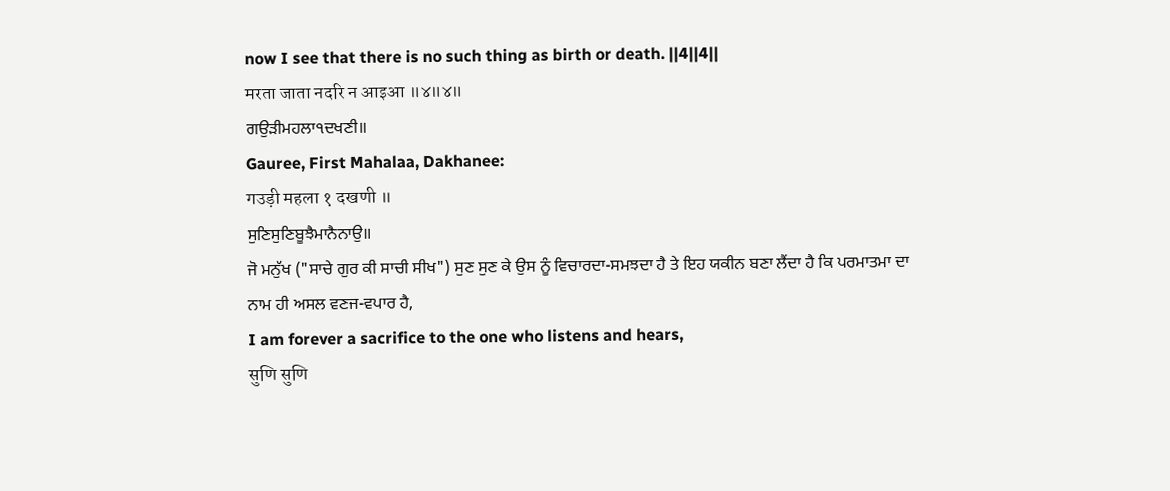now I see that there is no such thing as birth or death. ||4||4||
मरता जाता नदरि न आइआ ॥४॥४॥
ਗਉੜੀਮਹਲਾ੧ਦਖਣੀ॥
Gauree, First Mahalaa, Dakhanee:
गउड़ी महला १ दखणी ॥
ਸੁਣਿਸੁਣਿਬੂਝੈਮਾਨੈਨਾਉ॥
ਜੋ ਮਨੁੱਖ ("ਸਾਚੇ ਗੁਰ ਕੀ ਸਾਚੀ ਸੀਖ") ਸੁਣ ਸੁਣ ਕੇ ਉਸ ਨੂੰ ਵਿਚਾਰਦਾ-ਸਮਝਦਾ ਹੈ ਤੇ ਇਹ ਯਕੀਨ ਬਣਾ ਲੈਂਦਾ ਹੈ ਕਿ ਪਰਮਾਤਮਾ ਦਾ ਨਾਮ ਹੀ ਅਸਲ ਵਣਜ-ਵਪਾਰ ਹੈ,
I am forever a sacrifice to the one who listens and hears,
सुणि सुणि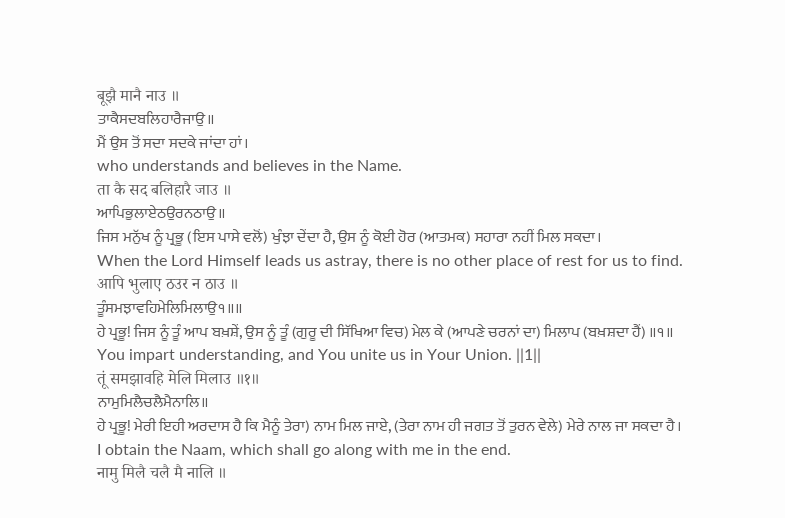बूझै मानै नाउ ॥
ਤਾਕੈਸਦਬਲਿਹਾਰੈਜਾਉ॥
ਮੈਂ ਉਸ ਤੋਂ ਸਦਾ ਸਦਕੇ ਜਾਂਦਾ ਹਾਂ।
who understands and believes in the Name.
ता कै सद बलिहारै जाउ ॥
ਆਪਿਭੁਲਾਏਠਉਰਨਠਾਉ॥
ਜਿਸ ਮਨੁੱਖ ਨੂੰ ਪ੍ਰਭੂ (ਇਸ ਪਾਸੇ ਵਲੋਂ) ਖੁੰਝਾ ਦੇਂਦਾ ਹੈ, ਉਸ ਨੂੰ ਕੋਈ ਹੋਰ (ਆਤਮਕ) ਸਹਾਰਾ ਨਹੀਂ ਮਿਲ ਸਕਦਾ।
When the Lord Himself leads us astray, there is no other place of rest for us to find.
आपि भुलाए ठउर न ठाउ ॥
ਤੂੰਸਮਝਾਵਹਿਮੇਲਿਮਿਲਾਉ੧॥॥
ਹੇ ਪ੍ਰਭੂ! ਜਿਸ ਨੂੰ ਤੂੰ ਆਪ ਬਖ਼ਸ਼ੇਂ, ਉਸ ਨੂੰ ਤੂੰ (ਗੁਰੂ ਦੀ ਸਿੱਖਿਆ ਵਿਚ) ਮੇਲ ਕੇ (ਆਪਣੇ ਚਰਨਾਂ ਦਾ) ਮਿਲਾਪ (ਬਖ਼ਸ਼ਦਾ ਹੈਂ) ॥੧॥
You impart understanding, and You unite us in Your Union. ||1||
तूं समझावहि मेलि मिलाउ ॥१॥
ਨਾਮੁਮਿਲੈਚਲੈਮੈਨਾਲਿ॥
ਹੇ ਪ੍ਰਭੂ! ਮੇਰੀ ਇਹੀ ਅਰਦਾਸ ਹੈ ਕਿ ਮੈਨੂੰ ਤੇਰਾ) ਨਾਮ ਮਿਲ ਜਾਏ, (ਤੇਰਾ ਨਾਮ ਹੀ ਜਗਤ ਤੋਂ ਤੁਰਨ ਵੇਲੇ) ਮੇਰੇ ਨਾਲ ਜਾ ਸਕਦਾ ਹੈ।
I obtain the Naam, which shall go along with me in the end.
नामु मिलै चलै मै नालि ॥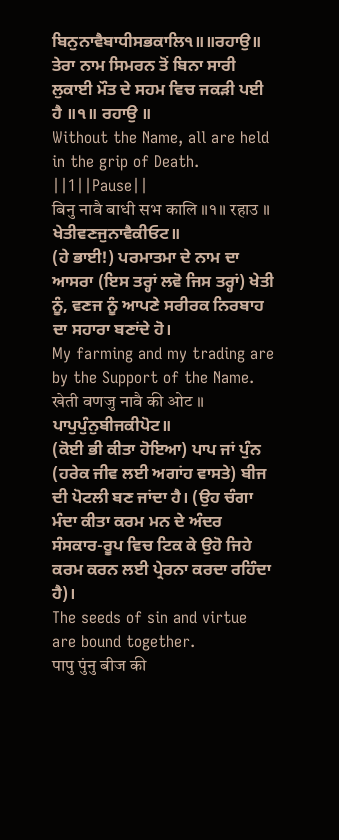ਬਿਨੁਨਾਵੈਬਾਧੀਸਭਕਾਲਿ੧॥॥ਰਹਾਉ॥
ਤੇਰਾ ਨਾਮ ਸਿਮਰਨ ਤੋਂ ਬਿਨਾ ਸਾਰੀ ਲੁਕਾਈ ਮੌਤ ਦੇ ਸਹਮ ਵਿਚ ਜਕੜੀ ਪਈ ਹੈ ॥੧॥ ਰਹਾਉ ॥
Without the Name, all are held in the grip of Death. ||1||Pause||
बिनु नावै बाधी सभ कालि ॥१॥ रहाउ ॥
ਖੇਤੀਵਣਜੁਨਾਵੈਕੀਓਟ॥
(ਹੇ ਭਾਈ!) ਪਰਮਾਤਮਾ ਦੇ ਨਾਮ ਦਾ ਆਸਰਾ (ਇਸ ਤਰ੍ਹਾਂ ਲਵੋ ਜਿਸ ਤਰ੍ਹਾਂ) ਖੇਤੀ ਨੂੰ, ਵਣਜ ਨੂੰ ਆਪਣੇ ਸਰੀਰਕ ਨਿਰਬਾਹ ਦਾ ਸਹਾਰਾ ਬਣਾਂਦੇ ਹੋ।
My farming and my trading are by the Support of the Name.
खेती वणजु नावै की ओट ॥
ਪਾਪੁਪੁੰਨੁਬੀਜਕੀਪੋਟ॥
(ਕੋਈ ਭੀ ਕੀਤਾ ਹੋਇਆ) ਪਾਪ ਜਾਂ ਪੁੰਨ (ਹਰੇਕ ਜੀਵ ਲਈ ਅਗਾਂਹ ਵਾਸਤੇ) ਬੀਜ ਦੀ ਪੋਟਲੀ ਬਣ ਜਾਂਦਾ ਹੈ। (ਉਹ ਚੰਗਾ ਮੰਦਾ ਕੀਤਾ ਕਰਮ ਮਨ ਦੇ ਅੰਦਰ ਸੰਸਕਾਰ-ਰੂਪ ਵਿਚ ਟਿਕ ਕੇ ਉਹੋ ਜਿਹੇ ਕਰਮ ਕਰਨ ਲਈ ਪ੍ਰੇਰਨਾ ਕਰਦਾ ਰਹਿੰਦਾ ਹੈ)।
The seeds of sin and virtue are bound together.
पापु पुंनु बीज की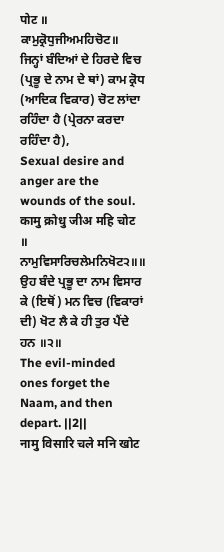पोट ॥
ਕਾਮੁਕ੍ਰੋਧੁਜੀਅਮਹਿਚੋਟ॥
ਜਿਨ੍ਹਾਂ ਬੰਦਿਆਂ ਦੇ ਹਿਰਦੇ ਵਿਚ (ਪ੍ਰਭੂ ਦੇ ਨਾਮ ਦੇ ਥਾਂ) ਕਾਮ ਕ੍ਰੋਧ (ਆਦਿਕ ਵਿਕਾਰ) ਚੋਟ ਲਾਂਦਾ ਰਹਿੰਦਾ ਹੈ (ਪ੍ਰੇਰਨਾ ਕਰਦਾ ਰਹਿੰਦਾ ਹੈ),
Sexual desire and anger are the wounds of the soul.
कामु क्रोधु जीअ महि चोट ॥
ਨਾਮੁਵਿਸਾਰਿਚਲੇਮਨਿਖੋਟ੨॥॥
ਉਹ ਬੰਦੇ ਪ੍ਰਭੂ ਦਾ ਨਾਮ ਵਿਸਾਰ ਕੇ (ਇਥੋਂ) ਮਨ ਵਿਚ (ਵਿਕਾਰਾਂ ਦੀ) ਖੋਟ ਲੈ ਕੇ ਹੀ ਤੁਰ ਪੈਂਦੇ ਹਨ ॥੨॥
The evil-minded ones forget the Naam, and then depart. ||2||
नामु विसारि चले मनि खोट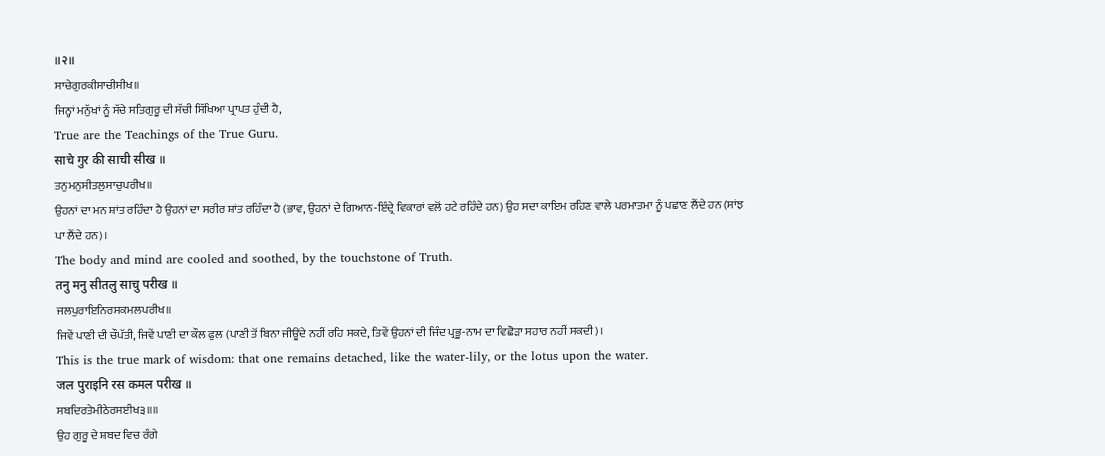॥२॥
ਸਾਚੇਗੁਰਕੀਸਾਚੀਸੀਖ॥
ਜਿਨ੍ਹਾਂ ਮਨੁੱਖਾਂ ਨੂੰ ਸੱਚੇ ਸਤਿਗੁਰੂ ਦੀ ਸੱਚੀ ਸਿੱਖਿਆ ਪ੍ਰਾਪਤ ਹੁੰਦੀ ਹੈ,
True are the Teachings of the True Guru.
साचे गुर की साची सीख ॥
ਤਨੁਮਨੁਸੀਤਲੁਸਾਚੁਪਰੀਖ॥
ਉਹਨਾਂ ਦਾ ਮਨ ਸ਼ਾਂਤ ਰਹਿੰਦਾ ਹੈ ਉਹਨਾਂ ਦਾ ਸਰੀਰ ਸ਼ਾਂਤ ਰਹਿੰਦਾ ਹੈ (ਭਾਵ, ਉਹਨਾਂ ਦੇ ਗਿਆਨ-ਇੰਦ੍ਰੇ ਵਿਕਾਰਾਂ ਵਲੋਂ ਹਟੇ ਰਹਿੰਦੇ ਹਨ) ਉਹ ਸਦਾ ਕਾਇਮ ਰਹਿਣ ਵਾਲੇ ਪਰਮਾਤਮਾ ਨੂੰ ਪਛਾਣ ਲੈਂਦੇ ਹਨ (ਸਾਂਝ ਪਾ ਲੈਂਦੇ ਹਨ)।
The body and mind are cooled and soothed, by the touchstone of Truth.
तनु मनु सीतलु साचु परीख ॥
ਜਲਪੁਰਾਇਨਿਰਸਕਮਲਪਰੀਖ॥
ਜਿਵੇਂ ਪਾਣੀ ਦੀ ਚੌਪੱਤੀ, ਜਿਵੇਂ ਪਾਣੀ ਦਾ ਕੌਲ ਫੁਲ (ਪਾਣੀ ਤੋਂ ਬਿਨਾ ਜੀਊਂਦੇ ਨਹੀਂ ਰਹਿ ਸਕਦੇ, ਤਿਵੇਂ ਉਹਨਾਂ ਦੀ ਜਿੰਦ ਪ੍ਰਭੂ-ਨਾਮ ਦਾ ਵਿਛੋੜਾ ਸਹਾਰ ਨਹੀਂ ਸਕਦੀ)।
This is the true mark of wisdom: that one remains detached, like the water-lily, or the lotus upon the water.
जल पुराइनि रस कमल परीख ॥
ਸਬਦਿਰਤੇਮੀਠੇਰਸਈਖ੩॥॥
ਉਹ ਗੁਰੂ ਦੇ ਸ਼ਬਦ ਵਿਚ ਰੰਗੇ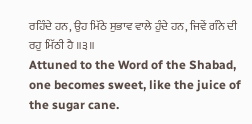ਰਹਿੰਦੇ ਹਨ, ਉਹ ਮਿੱਠੇ ਸੁਭਾਵ ਵਾਲੇ ਹੁੰਦੇ ਹਨ, ਜਿਵੇਂ ਗੰਨੇ ਦੀ ਰਹੁ ਮਿੱਠੀ ਹੈ ॥੩॥
Attuned to the Word of the Shabad, one becomes sweet, like the juice of the sugar cane.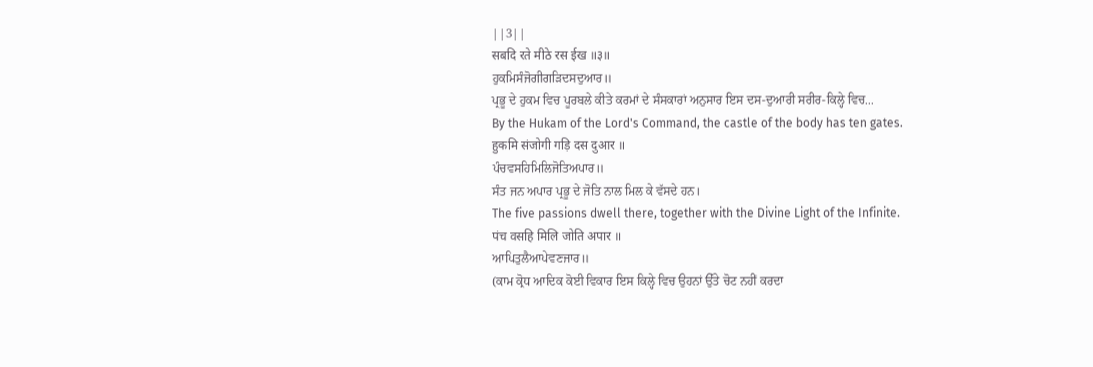||3||
सबदि रते मीठे रस ईख ॥३॥
ਹੁਕਮਿਸੰਜੋਗੀਗੜਿਦਸਦੁਆਰ॥
ਪ੍ਰਭੂ ਦੇ ਹੁਕਮ ਵਿਚ ਪੂਰਬਲੇ ਕੀਤੇ ਕਰਮਾਂ ਦੇ ਸੰਸਕਾਰਾਂ ਅਨੁਸਾਰ ਇਸ ਦਸ-ਦੁਆਰੀ ਸਰੀਰ-ਕਿਲ੍ਹੇ ਵਿਚ...
By the Hukam of the Lord's Command, the castle of the body has ten gates.
हुकमि संजोगी गड़ि दस दुआर ॥
ਪੰਚਵਸਹਿਮਿਲਿਜੋਤਿਅਪਾਰ॥
ਸੰਤ ਜਨ ਅਪਾਰ ਪ੍ਰਭੂ ਦੇ ਜੋਤਿ ਨਾਲ ਮਿਲ ਕੇ ਵੱਸਦੇ ਹਨ।
The five passions dwell there, together with the Divine Light of the Infinite.
पंच वसहि मिलि जोति अपार ॥
ਆਪਿਤੁਲੈਆਪੇਵਣਜਾਰ॥
(ਕਾਮ ਕ੍ਰੋਧ ਆਦਿਕ ਕੋਈ ਵਿਕਾਰ ਇਸ ਕਿਲ੍ਹੇ ਵਿਚ ਉਹਨਾਂ ਉੱਤੇ ਚੋਟ ਨਹੀਂ ਕਰਦਾ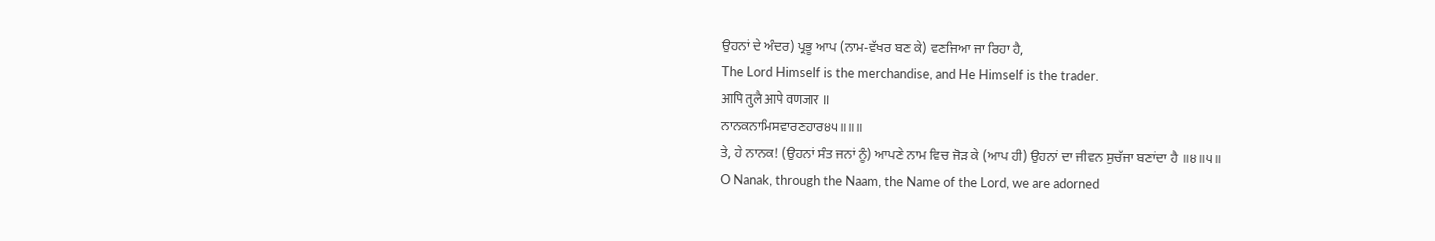ਉਹਨਾਂ ਦੇ ਅੰਦਰ) ਪ੍ਰਭੂ ਆਪ (ਨਾਮ-ਵੱਖਰ ਬਣ ਕੇ) ਵਣਜਿਆ ਜਾ ਰਿਹਾ ਹੈ,
The Lord Himself is the merchandise, and He Himself is the trader.
आपि तुलै आपे वणजार ॥
ਨਾਨਕਨਾਮਿਸਵਾਰਣਹਾਰ੪੫॥॥॥
ਤੇ, ਹੇ ਨਾਨਕ! (ਉਹਨਾਂ ਸੰਤ ਜਨਾਂ ਨੂੰ) ਆਪਣੇ ਨਾਮ ਵਿਚ ਜੋੜ ਕੇ (ਆਪ ਹੀ) ਉਹਨਾਂ ਦਾ ਜੀਵਨ ਸੁਚੱਜਾ ਬਣਾਂਦਾ ਹੈ ॥੪॥੫॥
O Nanak, through the Naam, the Name of the Lord, we are adorned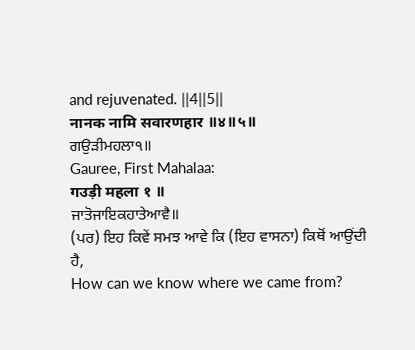and rejuvenated. ||4||5||
नानक नामि सवारणहार ॥४॥५॥
ਗਉੜੀਮਹਲਾ੧॥
Gauree, First Mahalaa:
गउड़ी महला १ ॥
ਜਾਤੋਜਾਇਕਹਾਤੇਆਵੈ॥
(ਪਰ) ਇਹ ਕਿਵੇਂ ਸਮਝ ਆਵੇ ਕਿ (ਇਹ ਵਾਸਨਾ) ਕਿਥੋਂ ਆਉਂਦੀ ਹੈ,
How can we know where we came from?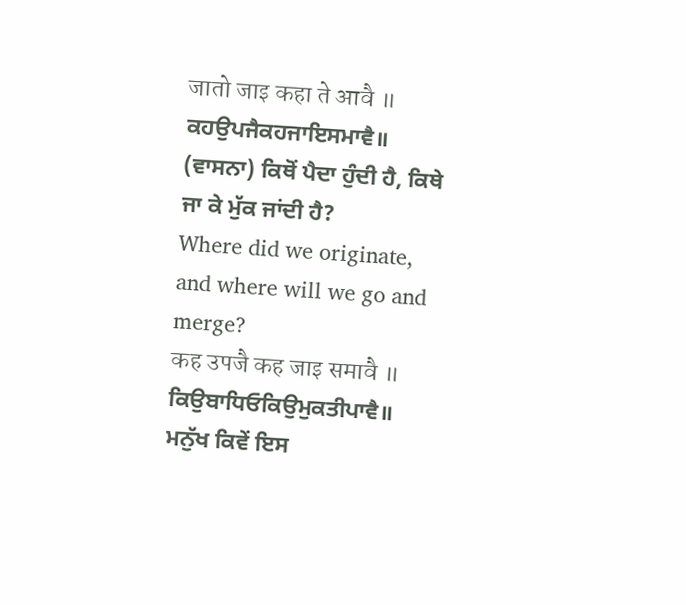जातो जाइ कहा ते आवै ॥
ਕਹਉਪਜੈਕਹਜਾਇਸਮਾਵੈ॥
(ਵਾਸਨਾ) ਕਿਥੋਂ ਪੈਦਾ ਹੁੰਦੀ ਹੈ, ਕਿਥੇ ਜਾ ਕੇ ਮੁੱਕ ਜਾਂਦੀ ਹੈ?
Where did we originate, and where will we go and merge?
कह उपजै कह जाइ समावै ॥
ਕਿਉਬਾਧਿਓਕਿਉਮੁਕਤੀਪਾਵੈ॥
ਮਨੁੱਖ ਕਿਵੇਂ ਇਸ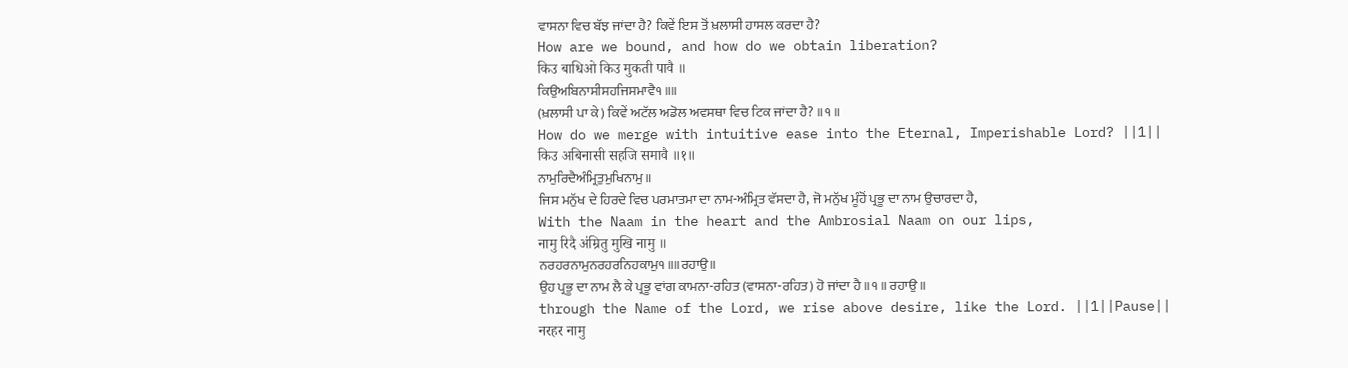ਵਾਸਨਾ ਵਿਚ ਬੱਝ ਜਾਂਦਾ ਹੈ? ਕਿਵੇਂ ਇਸ ਤੋਂ ਖ਼ਲਾਸੀ ਹਾਸਲ ਕਰਦਾ ਹੈ?
How are we bound, and how do we obtain liberation?
किउ बाधिओ किउ मुकती पावै ॥
ਕਿਉਅਬਿਨਾਸੀਸਹਜਿਸਮਾਵੈ੧॥॥
(ਖ਼ਲਾਸੀ ਪਾ ਕੇ) ਕਿਵੇਂ ਅਟੱਲ ਅਡੋਲ ਅਵਸਥਾ ਵਿਚ ਟਿਕ ਜਾਂਦਾ ਹੈ? ॥੧॥
How do we merge with intuitive ease into the Eternal, Imperishable Lord? ||1||
किउ अबिनासी सहजि समावै ॥१॥
ਨਾਮੁਰਿਦੈਅੰਮ੍ਰਿਤੁਮੁਖਿਨਾਮੁ॥
ਜਿਸ ਮਨੁੱਖ ਦੇ ਹਿਰਦੇ ਵਿਚ ਪਰਮਾਤਮਾ ਦਾ ਨਾਮ-ਅੰਮ੍ਰਿਤ ਵੱਸਦਾ ਹੈ, ਜੋ ਮਨੁੱਖ ਮੂੰਹੋਂ ਪ੍ਰਭੂ ਦਾ ਨਾਮ ਉਚਾਰਦਾ ਹੈ,
With the Naam in the heart and the Ambrosial Naam on our lips,
नामु रिदै अंम्रितु मुखि नामु ॥
ਨਰਹਰਨਾਮੁਨਰਹਰਨਿਹਕਾਮੁ੧॥॥ਰਹਾਉ॥
ਉਹ ਪ੍ਰਭੂ ਦਾ ਨਾਮ ਲੈ ਕੇ ਪ੍ਰਭੂ ਵਾਂਗ ਕਾਮਨਾ-ਰਹਿਤ (ਵਾਸਨਾ-ਰਹਿਤ) ਹੋ ਜਾਂਦਾ ਹੈ ॥੧॥ ਰਹਾਉ ॥
through the Name of the Lord, we rise above desire, like the Lord. ||1||Pause||
नरहर नामु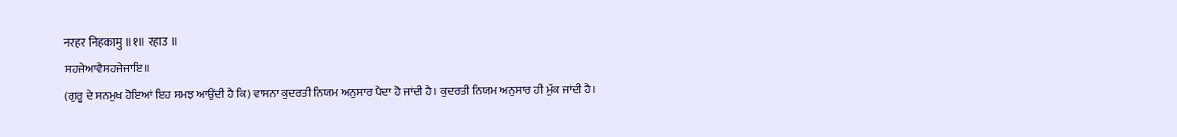नरहर निहकामु ॥१॥ रहाउ ॥
ਸਹਜੇਆਵੈਸਹਜੇਜਾਇ॥
(ਗੁਰੂ ਦੇ ਸਨਮੁਖ ਹੋਇਆਂ ਇਹ ਸਮਝ ਆਉਂਦੀ ਹੈ ਕਿ) ਵਾਸਨਾ ਕੁਦਰਤੀ ਨਿਯਮ ਅਨੁਸਾਰ ਪੈਦਾ ਹੋ ਜਾਂਦੀ ਹੈ। ਕੁਦਰਤੀ ਨਿਯਮ ਅਨੁਸਾਰ ਹੀ ਮੁੱਕ ਜਾਂਦੀ ਹੈ।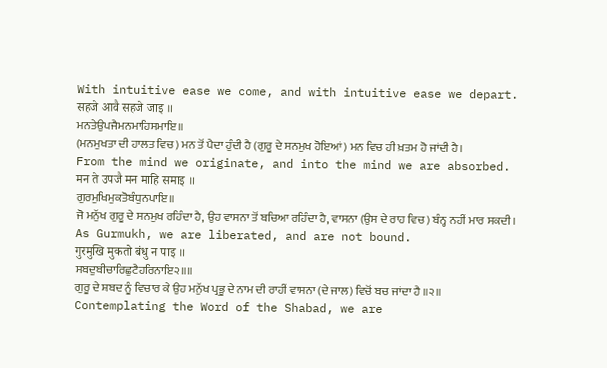With intuitive ease we come, and with intuitive ease we depart.
सहजे आवै सहजे जाइ ॥
ਮਨਤੇਉਪਜੈਮਨਮਾਹਿਸਮਾਇ॥
(ਮਨਮੁਖਤਾ ਦੀ ਹਾਲਤ ਵਿਚ) ਮਨ ਤੋਂ ਪੈਦਾ ਹੁੰਦੀ ਹੈ (ਗੁਰੂ ਦੇ ਸਨਮੁਖ ਹੋਇਆਂ) ਮਨ ਵਿਚ ਹੀ ਖ਼ਤਮ ਹੋ ਜਾਂਦੀ ਹੈ।
From the mind we originate, and into the mind we are absorbed.
मन ते उपजै मन माहि समाइ ॥
ਗੁਰਮੁਖਿਮੁਕਤੋਬੰਧੁਨਪਾਇ॥
ਜੋ ਮਨੁੱਖ ਗੁਰੂ ਦੇ ਸਨਮੁਖ ਰਹਿੰਦਾ ਹੈ, ਉਹ ਵਾਸਨਾ ਤੋਂ ਬਚਿਆ ਰਹਿੰਦਾ ਹੈ, ਵਾਸਨਾ (ਉਸ ਦੇ ਰਾਹ ਵਿਚ) ਬੰਨ੍ਹ ਨਹੀਂ ਮਾਰ ਸਕਦੀ।
As Gurmukh, we are liberated, and are not bound.
गुरमुखि मुकतो बंधु न पाइ ॥
ਸਬਦੁਬੀਚਾਰਿਛੁਟੈਹਰਿਨਾਇ੨॥॥
ਗੁਰੂ ਦੇ ਸ਼ਬਦ ਨੂੰ ਵਿਚਾਰ ਕੇ ਉਹ ਮਨੁੱਖ ਪ੍ਰਭੂ ਦੇ ਨਾਮ ਦੀ ਰਾਹੀਂ ਵਾਸਨਾ (ਦੇ ਜਾਲ) ਵਿਚੋਂ ਬਚ ਜਾਂਦਾ ਹੈ ॥੨॥
Contemplating the Word of the Shabad, we are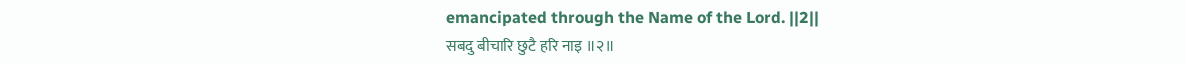emancipated through the Name of the Lord. ||2||
सबदु बीचारि छुटै हरि नाइ ॥२॥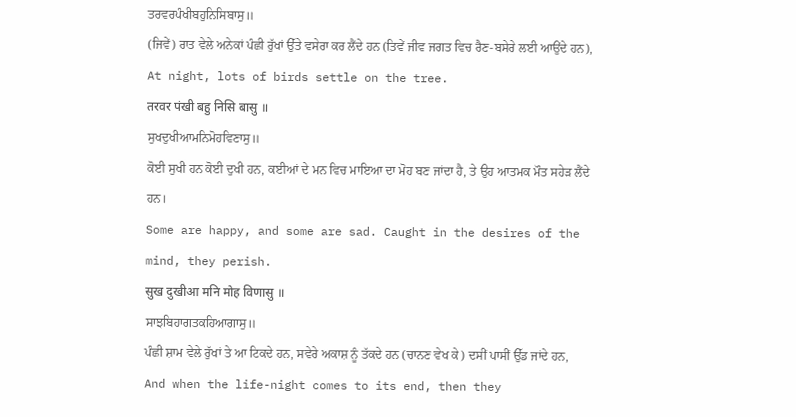ਤਰਵਰਪੰਖੀਬਹੁਨਿਸਿਬਾਸੁ॥
(ਜਿਵੇਂ) ਰਾਤ ਵੇਲੇ ਅਨੇਕਾਂ ਪੰਛੀ ਰੁੱਖਾਂ ਉੱਤੇ ਵਸੇਰਾ ਕਰ ਲੈਂਦੇ ਹਨ (ਤਿਵੇਂ ਜੀਵ ਜਗਤ ਵਿਚ ਰੈਣ-ਬਸੇਰੇ ਲਈ ਆਉਂਦੇ ਹਨ),
At night, lots of birds settle on the tree.
तरवर पंखी बहु निसि बासु ॥
ਸੁਖਦੁਖੀਆਮਨਿਮੋਹਵਿਣਾਸੁ॥
ਕੋਈ ਸੁਖੀ ਹਨ ਕੋਈ ਦੁਖੀ ਹਨ, ਕਈਆਂ ਦੇ ਮਨ ਵਿਚ ਮਾਇਆ ਦਾ ਮੋਹ ਬਣ ਜਾਂਦਾ ਹੈ, ਤੇ ਉਹ ਆਤਮਕ ਮੌਤ ਸਹੇੜ ਲੈਂਦੇ ਹਨ।
Some are happy, and some are sad. Caught in the desires of the mind, they perish.
सुख दुखीआ मनि मोह विणासु ॥
ਸਾਝਬਿਹਾਗਤਕਹਿਆਗਾਸੁ॥
ਪੰਛੀ ਸ਼ਾਮ ਵੇਲੇ ਰੁੱਖਾਂ ਤੇ ਆ ਟਿਕਦੇ ਹਨ, ਸਵੇਰੇ ਅਕਾਸ਼ ਨੂੰ ਤੱਕਦੇ ਹਨ (ਚਾਨਣ ਵੇਖ ਕੇ) ਦਸੀਂ ਪਾਸੀਂ ਉੱਡ ਜਾਂਦੇ ਹਨ,
And when the life-night comes to its end, then they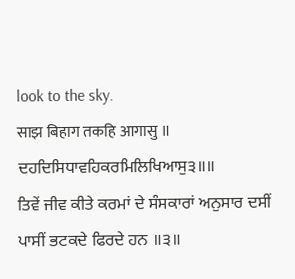look to the sky.
साझ बिहाग तकहि आगासु ॥
ਦਹਦਿਸਿਧਾਵਹਿਕਰਮਿਲਿਖਿਆਸੁ੩॥॥
ਤਿਵੇਂ ਜੀਵ ਕੀਤੇ ਕਰਮਾਂ ਦੇ ਸੰਸਕਾਰਾਂ ਅਨੁਸਾਰ ਦਸੀਂ ਪਾਸੀਂ ਭਟਕਦੇ ਫਿਰਦੇ ਹਨ ॥੩॥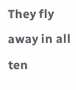They fly away in all ten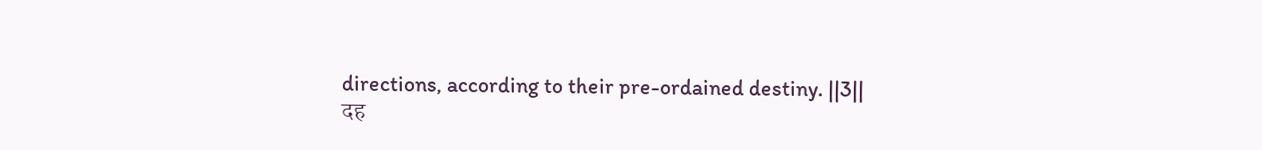directions, according to their pre-ordained destiny. ||3||
दह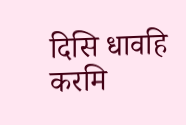दिसि धावहि करमि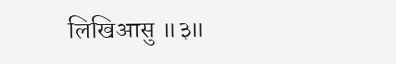लिखिआसु ॥३॥